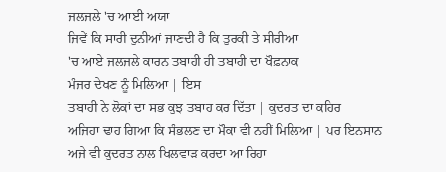ਜਲਜਲੇ 'ਚ ਆਈ ਅਯਾ
ਜਿਵੇਂ ਕਿ ਸਾਰੀ ਦੁਨੀਆਂ ਜਾਣਦੀ ਹੈ ਕਿ ਤੁਰਕੀ ਤੇ ਸੀਰੀਆ
'ਚ ਆਏ ਜਲਜਲੇ ਕਾਰਨ ਤਬਾਹੀ ਹੀ ਤਬਾਹੀ ਦਾ ਖੌਫ਼ਨਾਕ
ਮੰਜਰ ਦੇਖਣ ਨੂੰ ਮਿਲਿਆ | ਇਸ
ਤਬਾਹੀ ਨੇ ਲੋਕਾਂ ਦਾ ਸਭ ਕੁਝ ਤਬਾਹ ਕਰ ਦਿੱਤਾ | ਕੁਦਰਤ ਦਾ ਕਹਿਰ
ਅਜਿਹਾ ਢਾਹ ਗਿਆ ਕਿ ਸੰਭਲਣ ਦਾ ਮੌਕਾ ਵੀ ਨਹੀਂ ਮਿਲਿਆ | ਪਰ ਇਨਸਾਨ
ਅਜੇ ਵੀ ਕੁਦਰਤ ਨਾਲ ਖਿਲਵਾੜ ਕਰਦਾ ਆ ਰਿਹਾ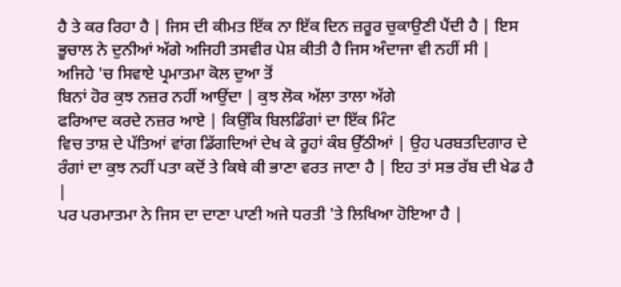ਹੈ ਤੇ ਕਰ ਰਿਹਾ ਹੈ | ਜਿਸ ਦੀ ਕੀਮਤ ਇੱਕ ਨਾ ਇੱਕ ਦਿਨ ਜ਼ਰੂਰ ਚੁਕਾਉਣੀ ਪੈਂਦੀ ਹੈ | ਇਸ ਭੂਚਾਲ ਨੇ ਦੁਨੀਆਂ ਅੱਗੇ ਅਜਿਹੀ ਤਸਵੀਰ ਪੇਸ਼ ਕੀਤੀ ਹੈ ਜਿਸ ਅੰਦਾਜਾ ਵੀ ਨਹੀਂ ਸੀ |
ਅਜਿਹੇ 'ਚ ਸਿਵਾਏ ਪ੍ਰਮਾਤਮਾ ਕੋਲ ਦੁਆ ਤੋਂ
ਬਿਨਾਂ ਹੋਰ ਕੁਝ ਨਜ਼ਰ ਨਹੀਂ ਆਉਂਦਾ | ਕੁਝ ਲੋਕ ਅੱਲਾ ਤਾਲਾ ਅੱਗੇ
ਫਰਿਆਦ ਕਰਦੇ ਨਜ਼ਰ ਆਏ | ਕਿਉਂਕਿ ਬਿਲਡਿੰਗਾਂ ਦਾ ਇੱਕ ਮਿੰਟ
ਵਿਚ ਤਾਸ਼ ਦੇ ਪੱਤਿਆਂ ਵਾਂਗ ਡਿੱਗਦਿਆਂ ਦੇਖ ਕੇ ਰੂਹਾਂ ਕੰਬ ਉੱਠੀਆਂ | ਉਹ ਪਰਬਤਦਿਗਾਰ ਦੇ ਰੰਗਾਂ ਦਾ ਕੁਝ ਨਹੀਂ ਪਤਾ ਕਦੋਂ ਤੇ ਕਿਥੇ ਕੀ ਭਾਣਾ ਵਰਤ ਜਾਣਾ ਹੈ | ਇਹ ਤਾਂ ਸਭ ਰੱਬ ਦੀ ਖੇਡ ਹੈ |
ਪਰ ਪਰਮਾਤਮਾ ਨੇ ਜਿਸ ਦਾ ਦਾਣਾ ਪਾਣੀ ਅਜੇ ਧਰਤੀ 'ਤੇ ਲਿਖਿਆ ਹੋਇਆ ਹੈ |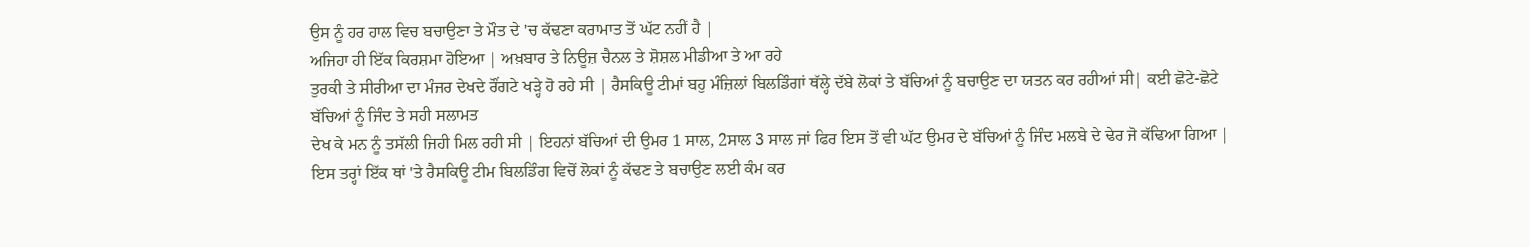ਉਸ ਨੂੰ ਹਰ ਹਾਲ ਵਿਚ ਬਚਾਉਣਾ ਤੇ ਮੌਤ ਦੇ 'ਚ ਕੱਢਣਾ ਕਰਾਮਾਤ ਤੋਂ ਘੱਟ ਨਹੀਂ ਹੈ |
ਅਜਿਹਾ ਹੀ ਇੱਕ ਕਿਰਸ਼ਮਾ ਹੋਇਆ | ਅਖ਼ਬਾਰ ਤੇ ਨਿਊਜ਼ ਚੈਨਲ ਤੇ ਸ਼ੋਸ਼ਲ ਮੀਡੀਆ ਤੇ ਆ ਰਹੇ
ਤੁਰਕੀ ਤੇ ਸੀਰੀਆ ਦਾ ਮੰਜਰ ਦੇਖਦੇ ਰੌਂਗਟੇ ਖੜ੍ਹੇ ਹੋ ਰਹੇ ਸੀ | ਰੈਸਕਿਊ ਟੀਮਾਂ ਬਹੁ ਮੰਜ਼ਿਲਾਂ ਬਿਲਡਿੰਗਾਂ ਥੱਲ੍ਹੇ ਦੱਬੇ ਲੋਕਾਂ ਤੇ ਬੱਚਿਆਂ ਨੂੰ ਬਚਾਉਣ ਦਾ ਯਤਨ ਕਰ ਰਹੀਆਂ ਸੀ| ਕਈ ਛੋਟੇ-ਛੋਟੇ ਬੱਚਿਆਂ ਨੂੰ ਜਿੰਦ ਤੇ ਸਹੀ ਸਲਾਮਤ
ਦੇਖ ਕੇ ਮਨ ਨੂੰ ਤਸੱਲੀ ਜਿਹੀ ਮਿਲ ਰਹੀ ਸੀ | ਇਹਨਾਂ ਬੱਚਿਆਂ ਦੀ ਉਮਰ 1 ਸਾਲ, 2ਸਾਲ 3 ਸਾਲ ਜਾਂ ਫਿਰ ਇਸ ਤੋਂ ਵੀ ਘੱਟ ਉਮਰ ਦੇ ਬੱਚਿਆਂ ਨੂੰ ਜਿੰਦ ਮਲਬੇ ਦੇ ਢੇਰ ਜੋ ਕੱਢਿਆ ਗਿਆ |
ਇਸ ਤਰ੍ਹਾਂ ਇੱਕ ਥਾਂ 'ਤੇ ਰੈਸਕਿਊ ਟੀਮ ਬਿਲਡਿੰਗ ਵਿਚੋਂ ਲੋਕਾਂ ਨੂੰ ਕੱਢਣ ਤੇ ਬਚਾਉਣ ਲਈ ਕੰਮ ਕਰ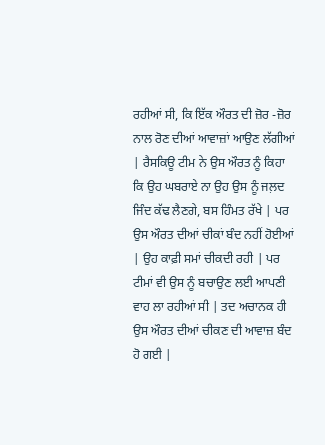ਰਹੀਆਂ ਸੀ, ਕਿ ਇੱਕ ਔਰਤ ਦੀ ਜ਼ੋਰ -ਜ਼ੋਰ ਨਾਲ ਰੋਣ ਦੀਆਂ ਆਵਾਜ਼ਾਂ ਆਉਣ ਲੱਗੀਆਂ | ਰੈਸਕਿਊ ਟੀਮ ਨੇ ਉਸ ਔਰਤ ਨੂੰ ਕਿਹਾ ਕਿ ਉਹ ਘਬਰਾਏ ਨਾ ਉਹ ਉਸ ਨੂੰ ਜਲ਼ਦ ਜਿੰਦ ਕੱਢ ਲੈਣਗੇ, ਬਸ ਹਿੰਮਤ ਰੱਖੇ | ਪਰ ਉਸ ਔਰਤ ਦੀਆਂ ਚੀਕਾਂ ਬੰਦ ਨਹੀਂ ਹੋਈਆਂ | ਉਹ ਕਾਫ਼ੀ ਸਮਾਂ ਚੀਕਦੀ ਰਹੀ | ਪਰ ਟੀਮਾਂ ਵੀ ਉਸ ਨੂੰ ਬਚਾਉਣ ਲਈ ਆਪਣੀ ਵਾਹ ਲਾ ਰਹੀਆਂ ਸੀ | ਤਦ ਅਚਾਨਕ ਹੀ ਉਸ ਔਰਤ ਦੀਆਂ ਚੀਕਣ ਦੀ ਆਵਾਜ਼ ਬੰਦ ਹੋ ਗਈ |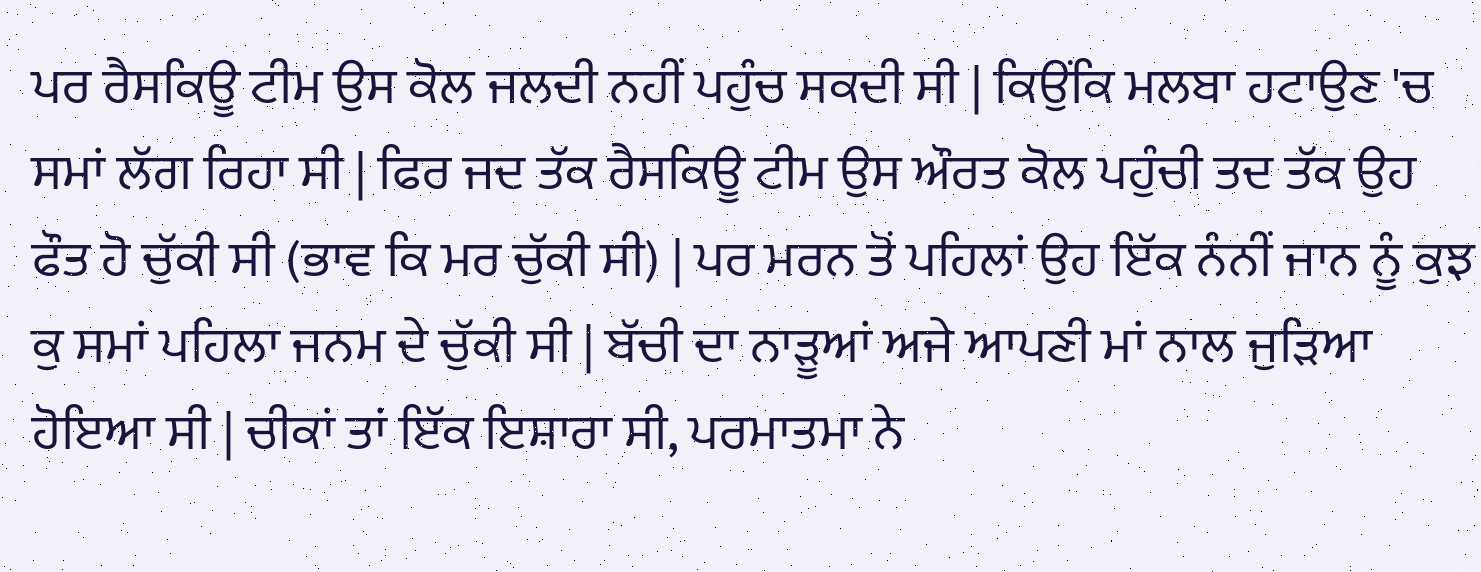ਪਰ ਰੈਸਕਿਊ ਟੀਮ ਉਸ ਕੋਲ ਜਲਦੀ ਨਹੀਂ ਪਹੁੰਚ ਸਕਦੀ ਸੀ | ਕਿਉਂਕਿ ਮਲਬਾ ਹਟਾਉਣ 'ਚ ਸਮਾਂ ਲੱਗ ਰਿਹਾ ਸੀ | ਫਿਰ ਜਦ ਤੱਕ ਰੈਸਕਿਊ ਟੀਮ ਉਸ ਔਰਤ ਕੋਲ ਪਹੁੰਚੀ ਤਦ ਤੱਕ ਉਹ ਫੌਤ ਹੋ ਚੁੱਕੀ ਸੀ (ਭਾਵ ਕਿ ਮਰ ਚੁੱਕੀ ਸੀ) | ਪਰ ਮਰਨ ਤੋਂ ਪਹਿਲਾਂ ਉਹ ਇੱਕ ਨੰਨੀਂ ਜਾਨ ਨੂੰ ਕੁਝ ਕੁ ਸਮਾਂ ਪਹਿਲਾ ਜਨਮ ਦੇ ਚੁੱਕੀ ਸੀ | ਬੱਚੀ ਦਾ ਨਾੜੂਆਂ ਅਜੇ ਆਪਣੀ ਮਾਂ ਨਾਲ ਜੁੜਿਆ ਹੋਇਆ ਸੀ | ਚੀਕਾਂ ਤਾਂ ਇੱਕ ਇਸ਼ਾਰਾ ਸੀ, ਪਰਮਾਤਮਾ ਨੇ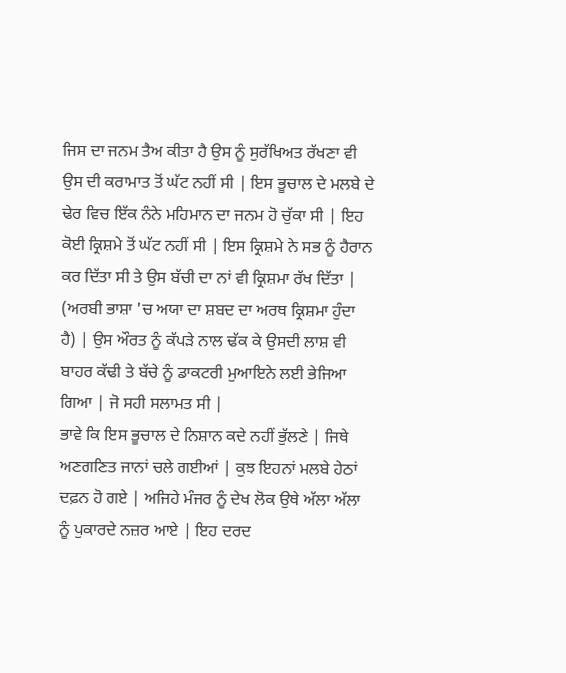ਜਿਸ ਦਾ ਜਨਮ ਤੈਅ ਕੀਤਾ ਹੈ ਉਸ ਨੂੰ ਸੁਰੱਖਿਅਤ ਰੱਖਣਾ ਵੀ ਉਸ ਦੀ ਕਰਾਮਾਤ ਤੋਂ ਘੱਟ ਨਹੀਂ ਸੀ | ਇਸ ਭੂਚਾਲ ਦੇ ਮਲਬੇ ਦੇ ਢੇਰ ਵਿਚ ਇੱਕ ਨੰਨੇ ਮਹਿਮਾਨ ਦਾ ਜਨਮ ਹੋ ਚੁੱਕਾ ਸੀ | ਇਹ ਕੋਈ ਕ੍ਰਿਸ਼ਮੇ ਤੋਂ ਘੱਟ ਨਹੀਂ ਸੀ | ਇਸ ਕ੍ਰਿਸ਼ਮੇ ਨੇ ਸਭ ਨੂੰ ਹੈਰਾਨ ਕਰ ਦਿੱਤਾ ਸੀ ਤੇ ਉਸ ਬੱਚੀ ਦਾ ਨਾਂ ਵੀ ਕ੍ਰਿਸ਼ਮਾ ਰੱਖ ਦਿੱਤਾ | (ਅਰਬੀ ਭਾਸ਼ਾ 'ਚ ਅਯਾ ਦਾ ਸ਼ਬਦ ਦਾ ਅਰਥ ਕ੍ਰਿਸ਼ਮਾ ਹੁੰਦਾ ਹੈ) | ਉਸ ਔਰਤ ਨੂੰ ਕੱਪੜੇ ਨਾਲ ਢੱਕ ਕੇ ਉਸਦੀ ਲਾਸ਼ ਵੀ ਬਾਹਰ ਕੱਢੀ ਤੇ ਬੱਚੇ ਨੂੰ ਡਾਕਟਰੀ ਮੁਆਇਨੇ ਲਈ ਭੇਜਿਆ ਗਿਆ | ਜੋ ਸਹੀ ਸਲਾਮਤ ਸੀ |
ਭਾਵੇ ਕਿ ਇਸ ਭੂਚਾਲ ਦੇ ਨਿਸ਼ਾਨ ਕਦੇ ਨਹੀਂ ਭੁੱਲਣੇ | ਜਿਥੇ ਅਣਗਣਿਤ ਜਾਨਾਂ ਚਲੇ ਗਈਆਂ | ਕੁਝ ਇਹਨਾਂ ਮਲਬੇ ਹੇਠਾਂ ਦਫ਼ਨ ਹੋ ਗਏ | ਅਜਿਹੇ ਮੰਜਰ ਨੂੰ ਦੇਖ ਲੋਕ ਉਥੇ ਅੱਲਾ ਅੱਲਾ ਨੂੰ ਪੁਕਾਰਦੇ ਨਜ਼ਰ ਆਏ | ਇਹ ਦਰਦ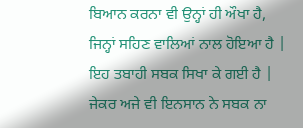ਬਿਆਨ ਕਰਨਾ ਵੀ ਉਨ੍ਹਾਂ ਹੀ ਔਖਾ ਹੈ, ਜਿਨ੍ਹਾਂ ਸਹਿਣ ਵਾਲਿਆਂ ਨਾਲ ਹੋਇਆ ਹੈ |
ਇਹ ਤਬਾਹੀ ਸਬਕ ਸਿਖਾ ਕੇ ਗਈ ਹੈ | ਜੇਕਰ ਅਜੇ ਵੀ ਇਨਸਾਨ ਨੇ ਸਬਕ ਨਾ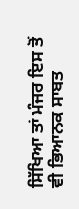ਸਿੱਖਿਆ ਤਾਂ ਮੰਜਰ ਇਸ ਤੋਂ ਵੀ ਭਿਆਨਕ ਸਾਬਤ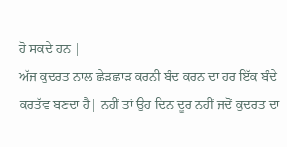ਹੋ ਸਕਦੇ ਹਨ |
ਅੱਜ ਕੁਦਰਤ ਨਾਲ ਛੇੜਛਾੜ ਕਰਨੀ ਬੰਦ ਕਰਨ ਦਾ ਹਰ ਇੱਕ ਬੰਦੇ ਕਰਤੱਵ ਬਣਦਾ ਹੈ| ਨਹੀਂ ਤਾਂ ਉਹ ਦਿਨ ਦੂਰ ਨਹੀਂ ਜਦੋਂ ਕੁਦਰਤ ਦਾ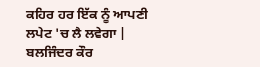ਕਹਿਰ ਹਰ ਇੱਕ ਨੂੰ ਆਪਣੀ ਲਪੇਟ 'ਚ ਲੈ ਲਵੇਗਾ |
ਬਲਜਿੰਦਰ ਕੌਰ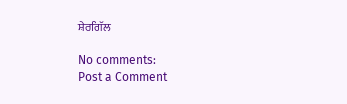ਸ਼ੇਰਗਿੱਲ

No comments:
Post a Comment